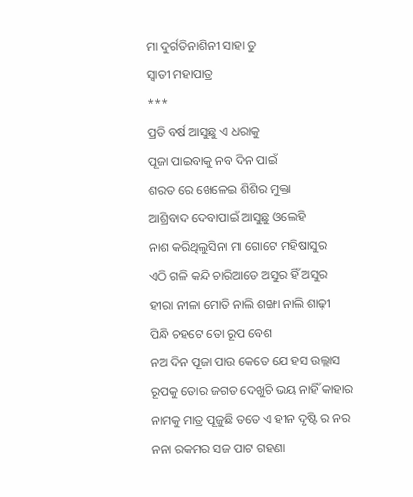ମା ଦୁର୍ଗତିନାଶିନୀ ସାହା ତୁ
ସ୍ଵାତୀ ମହାପାତ୍ର
***
ପ୍ରତି ବର୍ଷ ଆସୁଛୁ ଏ ଧରାକୁ
ପୂଜା ପାଇବାକୁ ନବ ଦିନ ପାଇଁ
ଶରତ ରେ ଖେଳେଇ ଶିଶିର ମୁକ୍ତା
ଆଶ୍ରିବାଦ ଦେବାପାଇଁ ଆସୁଛୁ ଓଲେହି
ନାଶ କରିଥିଲୁସିନା ମା ଗୋଟେ ମହିଷାସୁର
ଏଠି ଗଳି କନ୍ଦି ଚାରିଆଡେ ଅସୁର ହିଁ ଅସୁର
ହୀରା ନୀଳା ମୋତି ନାଲି ଶଙ୍ଖା ନାଲି ଶାଢ଼ୀ
ପିନ୍ଧି ଚହଟେ ତୋ ରୂପ ବେଶ
ନଅ ଦିନ ପୂଜା ପାଉ କେତେ ଯେ ହସ ଉଲ୍ଲାସ
ରୂପକୁ ତୋର ଜଗତ ଦେଖୁଚି ଭୟ ନାହିଁ କାହାର
ନାମକୁ ମାତ୍ର ପୂଜୁଛି ତତେ ଏ ହୀନ ଦୃଷ୍ଟି ର ନର
ନନା ରକମର ସଜ ପାଟ ଗହଣା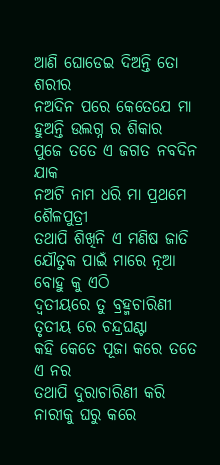ଆଣି ଘୋଡେଇ ଦିଅନ୍ତି ତୋ ଶରୀର
ନଅଦିନ ପରେ କେତେଯେ ମା ହୁଅନ୍ତି ଉଲଗ୍ନ ର ଶିକାର
ପୁଜେ ତତେ ଏ ଜଗତ ନବଦିନ ଯାକ
ନଅଟି ନାମ ଧରି ମା ପ୍ରଥମେ ଶୈଳପୁତ୍ରୀ
ତଥାପି ଶିଖିନି ଏ ମଣିଷ ଜାତି
ଯୌତୁକ ପାଇଁ ମାରେ ନୂଆ ବୋହୁ କୁ ଏଠି
ଦ୍ୱତୀୟରେ ତୁ ବ୍ରହ୍ମଚାରିଣୀ ତୃତୀୟ ରେ ଚନ୍ଦ୍ରଘଣ୍ଟା
କହି କେତେ ପୂଜା କରେ ତତେ ଏ ନର
ତଥାପି ଦୁରାଚାରିଣୀ କରି ନାରୀକୁ ଘରୁ କରେ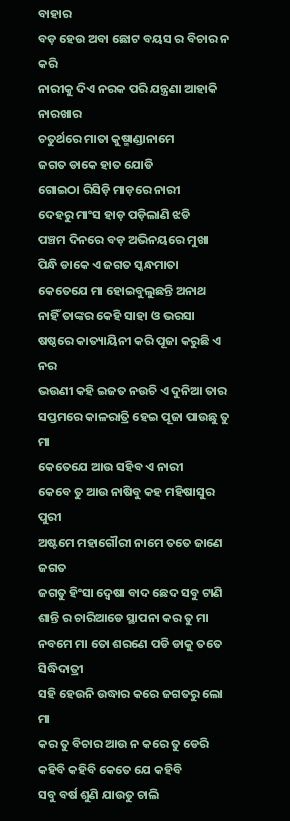ବାହାର
ବଡ଼ ହେଉ ଅବା ଛୋଟ ବୟସ ର ବିଚାର ନ କରି
ନାରୀକୁ ଦିଏ ନରକ ପରି ଯନ୍ତ୍ରଣା ଆହାକି ନାରଖାର
ଚତୁର୍ଥରେ ମାତା କୁଷ୍ମାଣ୍ଡାନାମେ
ଜଗତ ଡାକେ ହାତ ଯୋଡି
ଗୋଇଠା ରିସିଡ଼ି ମାଡ଼ରେ ନାରୀ
ଦେହରୁ ମାଂସ ହାଡ଼ ପଡ଼ିଲାଣି ଝଡି
ପଞ୍ଚମ ଦିନରେ ବଡ଼ ଅଭିନୟରେ ମୁଖା
ପିନ୍ଧି ଡାକେ ଏ ଜଗତ ସ୍କନ୍ଧମାତା
କେତେଯେ ମା ହୋଇବୁଲୁଛନ୍ତି ଅନାଥ
ନାହିଁ ତାଙ୍କର କେହି ସାହା ଓ ଭରସା
ଷଷ୍ଠରେ କାତ୍ୟାୟିନୀ କରି ପୂଜା କରୁଛି ଏ ନର
ଭଉଣୀ କହି ଇଜତ ନଉଚି ଏ ଦୁନିଆ ତାର
ସପ୍ତମରେ କାଳରାତ୍ରି ହେଇ ପୂଜା ପାଉଛୁ ତୁ ମା
କେତେଯେ ଆଉ ସହିବ ଏ ନାରୀ
କେବେ ତୁ ଆଉ ନାଷିବୁ କହ ମହିଷାସୁର ପୁରୀ
ଅଷ୍ଟମେ ମହାଗୌରୀ ନାମେ ତତେ ଜାଣେ ଜଗତ
ଜଗତୁ ହିଂସା ଦ୍ଵେଷା ବାଦ ଛେଦ ସବୁ ଟାଣି
ଶାନ୍ତି ର ଚାରିଆଡେ ସ୍ଥାପନା କର ତୁ ମା
ନବମେ ମା ତୋ ଶରଣେ ପଡି ଡାକୁ ତତେ ସିଦ୍ଧିଦାତ୍ରୀ
ସହି ହେଉନି ଉଦ୍ଧାର କରେ ଜଗତରୁ ଲୋ ମା
କର ତୁ ବିଚାର ଆଉ ନ କରେ ତୁ ଡେରି
କହିବି କହିବି କେତେ ଯେ କହିବି
ସବୁ ବର୍ଷ ଶୁଣି ଯାଉତୁ ଚାଲି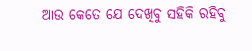ଆଉ କେତେ ଯେ ଦେଖିବୁ ସହିକି ରହିବୁ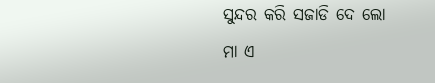ସୁନ୍ଦର କରି ସଜାଡି ଦେ ଲୋ ମା ଏ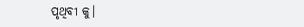ପୃଥିବୀ କୁ।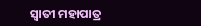ସ୍ଵାତୀ ମହାପାତ୍ର